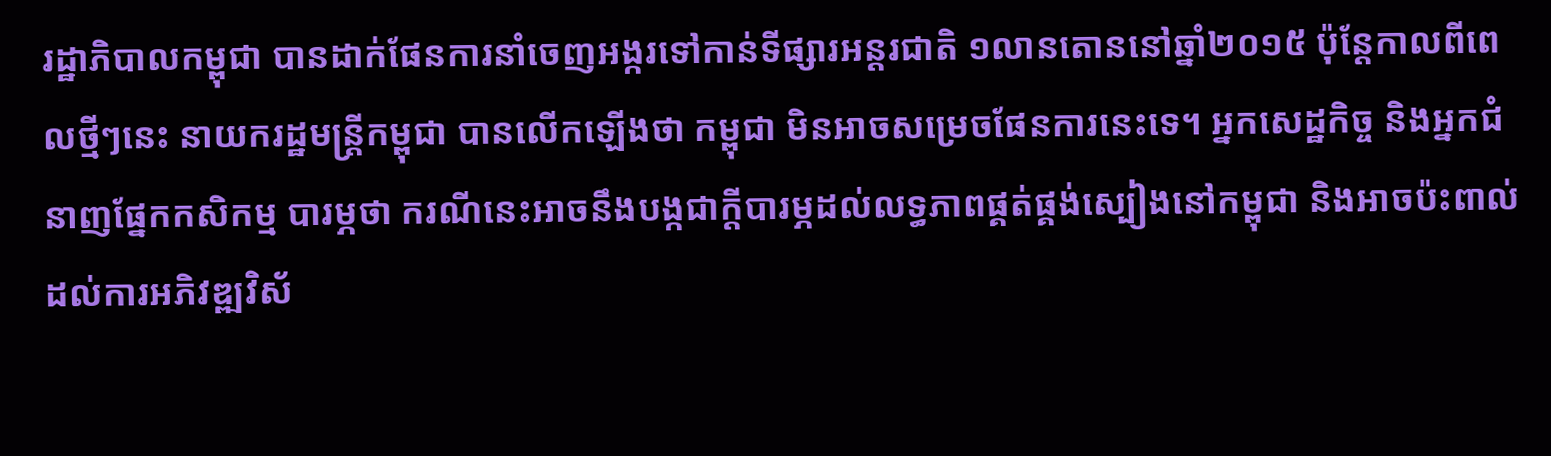រដ្ឋាភិបាលកម្ពុជា បានដាក់ផែនការនាំចេញអង្ករទៅកាន់ទីផ្សារអន្តរជាតិ ១លានតោននៅឆ្នាំ២០១៥ ប៉ុន្តែកាលពីពេលថ្មីៗនេះ នាយករដ្ឋមន្ត្រីកម្ពុជា បានលើកឡើងថា កម្ពុជា មិនអាចសម្រេចផែនការនេះទេ។ អ្នកសេដ្ឋកិច្ច និងអ្នកជំនាញផ្នែកកសិកម្ម បារម្ភថា ករណីនេះអាចនឹងបង្កជាក្តីបារម្ភដល់លទ្ធភាពផ្គត់ផ្គង់ស្បៀងនៅកម្ពុជា និងអាចប៉ះពាល់ដល់ការអភិវឌ្ឍវិស័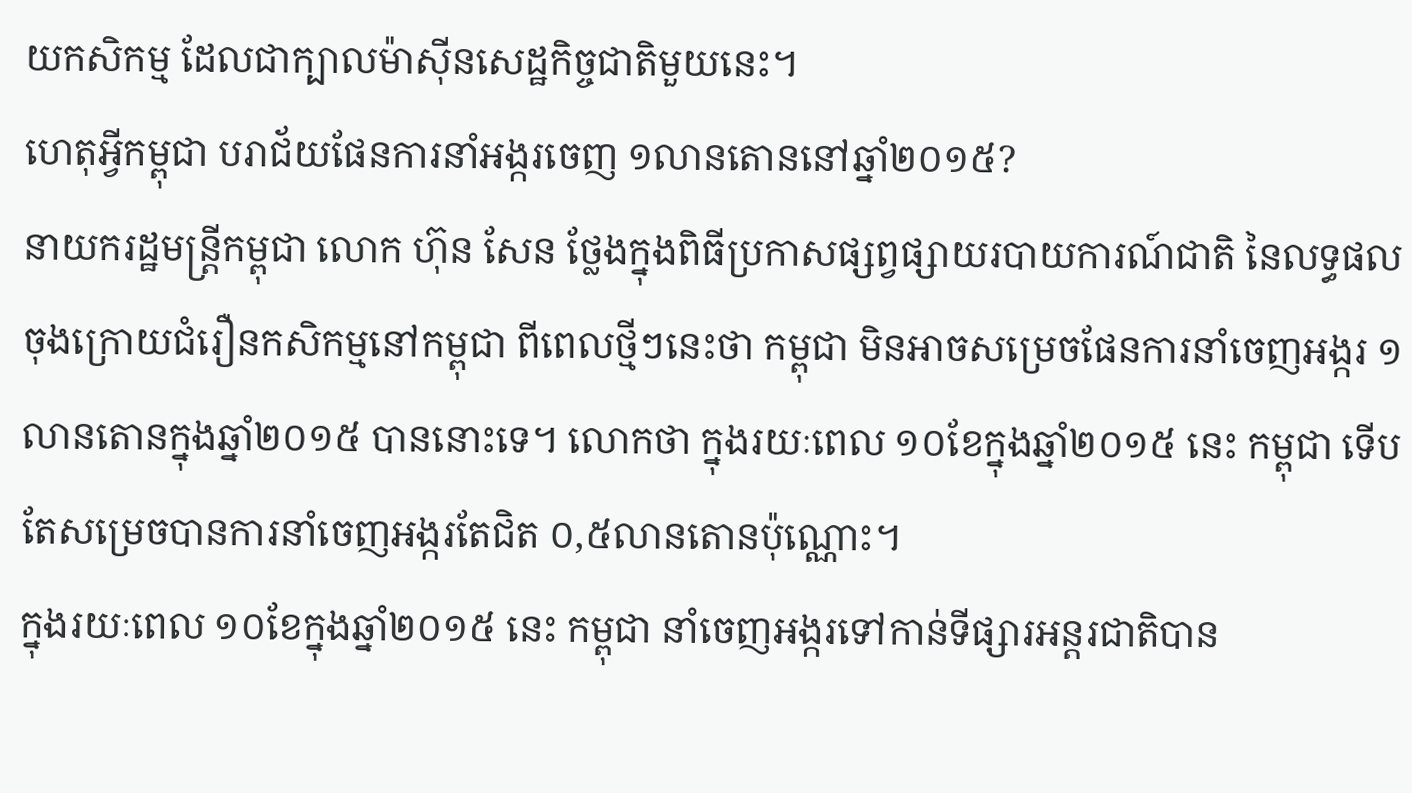យកសិកម្ម ដែលជាក្បាលម៉ាស៊ីនសេដ្ឋកិច្ចជាតិមួយនេះ។
ហេតុអ្វីកម្ពុជា បរាជ័យផែនការនាំអង្ករចេញ ១លានតោននៅឆ្នាំ២០១៥?
នាយករដ្ឋមន្ត្រីកម្ពុជា លោក ហ៊ុន សែន ថ្លែងក្នុងពិធីប្រកាសផ្សព្វផ្សាយរបាយការណ៍ជាតិ នៃលទ្ធផលចុងក្រោយជំរឿនកសិកម្មនៅកម្ពុជា ពីពេលថ្មីៗនេះថា កម្ពុជា មិនអាចសម្រេចផែនការនាំចេញអង្ករ ១លានតោនក្នុងឆ្នាំ២០១៥ បាននោះទេ។ លោកថា ក្នុងរយៈពេល ១០ខែក្នុងឆ្នាំ២០១៥ នេះ កម្ពុជា ទើបតែសម្រេចបានការនាំចេញអង្ករតែជិត ០,៥លានតោនប៉ុណ្ណោះ។
ក្នុងរយៈពេល ១០ខែក្នុងឆ្នាំ២០១៥ នេះ កម្ពុជា នាំចេញអង្ករទៅកាន់ទីផ្សារអន្តរជាតិបាន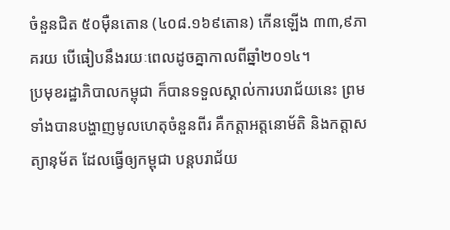ចំនួនជិត ៥០ម៉ឺនតោន (៤០៨.១៦៩តោន) កើនឡើង ៣៣,៩ភាគរយ បើធៀបនឹងរយៈពេលដូចគ្នាកាលពីឆ្នាំ២០១៤។
ប្រមុខរដ្ឋាភិបាលកម្ពុជា ក៏បានទទួលស្គាល់ការបរាជ័យនេះ ព្រមទាំងបានបង្ហាញមូលហេតុចំនួនពីរ គឺកត្តាអត្តនោម័តិ និងកត្តាសត្យានុម័ត ដែលធ្វើឲ្យកម្ពុជា បន្តបរាជ័យ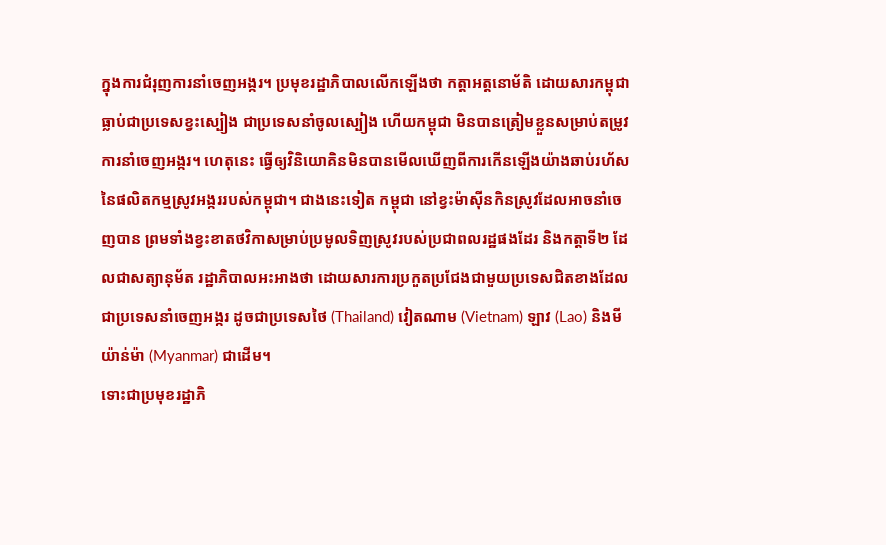ក្នុងការជំរុញការនាំចេញអង្ករ។ ប្រមុខរដ្ឋាភិបាលលើកឡើងថា កត្តាអត្តនោម័តិ ដោយសារកម្ពុជា ធ្លាប់ជាប្រទេសខ្វះស្បៀង ជាប្រទេសនាំចូលស្បៀង ហើយកម្ពុជា មិនបានត្រៀមខ្លួនសម្រាប់តម្រូវការនាំចេញអង្ករ។ ហេតុនេះ ធ្វើឲ្យវិនិយោគិនមិនបានមើលឃើញពីការកើនឡើងយ៉ាងឆាប់រហ័ស នៃផលិតកម្មស្រូវអង្កររបស់កម្ពុជា។ ជាងនេះទៀត កម្ពុជា នៅខ្វះម៉ាស៊ីនកិនស្រូវដែលអាចនាំចេញបាន ព្រមទាំងខ្វះខាតថវិកាសម្រាប់ប្រមូលទិញស្រូវរបស់ប្រជាពលរដ្ឋផងដែរ និងកត្តាទី២ ដែលជាសត្យានុម័ត រដ្ឋាភិបាលអះអាងថា ដោយសារការប្រកួតប្រជែងជាមួយប្រទេសជិតខាងដែលជាប្រទេសនាំចេញអង្ករ ដូចជាប្រទេសថៃ (Thailand) វៀតណាម (Vietnam) ឡាវ (Lao) និងមីយ៉ាន់ម៉ា (Myanmar) ជាដើម។
ទោះជាប្រមុខរដ្ឋាភិ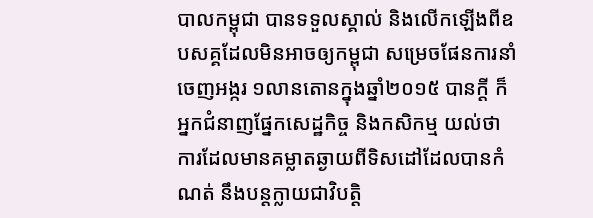បាលកម្ពុជា បានទទួលស្គាល់ និងលើកឡើងពីឧបសគ្គដែលមិនអាចឲ្យកម្ពុជា សម្រេចផែនការនាំចេញអង្ករ ១លានតោនក្នុងឆ្នាំ២០១៥ បានក្តី ក៏អ្នកជំនាញផ្នែកសេដ្ឋកិច្ច និងកសិកម្ម យល់ថា ការដែលមានគម្លាតឆ្ងាយពីទិសដៅដែលបានកំណត់ នឹងបន្តក្លាយជាវិបត្តិ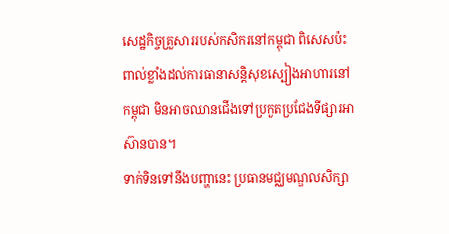សេដ្ឋកិច្ចគ្រួសាររបស់កសិករនៅកម្ពុជា ពិសេសប៉ះពាល់ខ្លាំងដល់ការធានាសន្តិសុខស្បៀងអាហារនៅកម្ពុជា មិនអាចឈានជើងទៅប្រកួតប្រជែងទីផ្សារអាស៊ានបាន។
ទាក់ទិនទៅនឹងបញ្ហានេះ ប្រធានមជ្ឈមណ្ឌលសិក្សា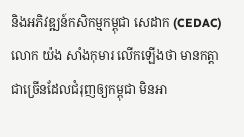និងអភិវឌ្ឍន៍កសិកម្មកម្ពុជា សេដាក (CEDAC) លោក យ៉ង សាំងកុមារ លើកឡើងថា មានកត្តាជាច្រើនដែលជំរុញឲ្យកម្ពុជា មិនអា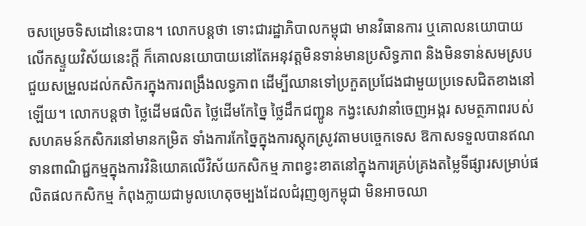ចសម្រេចទិសដៅនេះបាន។ លោកបន្តថា ទោះជារដ្ឋាភិបាលកម្ពុជា មានវិធានការ ឬគោលនយោបាយលើកស្ទួយវិស័យនេះក្តី ក៏គោលនយោបាយនៅតែអនុវត្តមិនទាន់មានប្រសិទ្ធភាព និងមិនទាន់សមស្របជួយសម្រួលដល់កសិករក្នុងការពង្រឹងលទ្ធភាព ដើម្បីឈានទៅប្រកួតប្រជែងជាមួយប្រទេសជិតខាងនៅឡើយ។ លោកបន្តថា ថ្លៃដើមផលិត ថ្លៃដើមកែច្នៃ ថ្លៃដឹកជញ្ជូន កង្វះសេវានាំចេញអង្ករ សមត្ថភាពរបស់សហគមន៍កសិករនៅមានកម្រិត ទាំងការកែច្នៃក្នុងការស្តុកស្រូវតាមបច្ចេកទេស ឱកាសទទួលបានឥណទានពាណិជ្ជកម្មក្នុងការវិនិយោគលើវិស័យកសិកម្ម ភាពខ្វះខាតនៅក្នុងការគ្រប់គ្រងតម្លៃទីផ្សារសម្រាប់ផលិតផលកសិកម្ម កំពុងក្លាយជាមូលហេតុចម្បងដែលជំរុញឲ្យកម្ពុជា មិនអាចឈា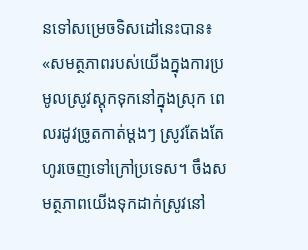នទៅសម្រេចទិសដៅនេះបាន៖ «សមត្ថភាពរបស់យើងក្នុងការប្រមូលស្រូវស្តុកទុកនៅក្នុងស្រុក ពេលរដូវច្រូតកាត់ម្តងៗ ស្រូវតែងតែហូរចេញទៅក្រៅប្រទេស។ ចឹងសមត្ថភាពយើងទុកដាក់ស្រូវនៅ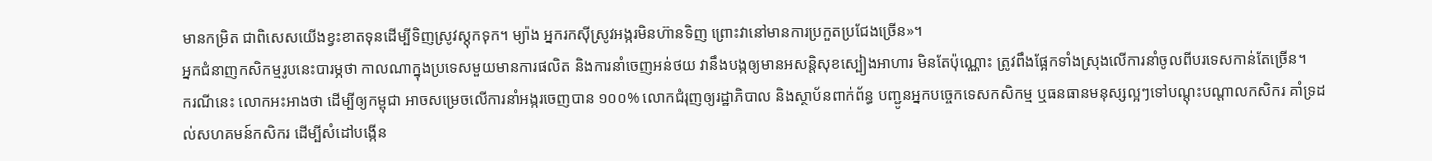មានកម្រិត ជាពិសេសយើងខ្វះខាតទុនដើម្បីទិញស្រូវស្តុកទុក។ ម្យ៉ាង អ្នករកស៊ីស្រូវអង្ករមិនហ៊ានទិញ ព្រោះវានៅមានការប្រកួតប្រជែងច្រើន»។
អ្នកជំនាញកសិកម្មរូបនេះបារម្ភថា កាលណាក្នុងប្រទេសមួយមានការផលិត និងការនាំចេញអន់ថយ វានឹងបង្កឲ្យមានអសន្តិសុខស្បៀងអាហារ មិនតែប៉ុណ្ណោះ ត្រូវពឹងផ្អែកទាំងស្រុងលើការនាំចូលពីបរទេសកាន់តែច្រើន។
ករណីនេះ លោកអះអាងថា ដើម្បីឲ្យកម្ពុជា អាចសម្រេចលើការនាំអង្ករចេញបាន ១០០% លោកជំរុញឲ្យរដ្ឋាភិបាល និងស្ថាប័នពាក់ព័ន្ធ បញ្ជូនអ្នកបច្ចេកទេសកសិកម្ម ឬធនធានមនុស្សល្អៗទៅបណ្តុះបណ្តាលកសិករ គាំទ្រដល់សហគមន៍កសិករ ដើម្បីសំដៅបង្កើន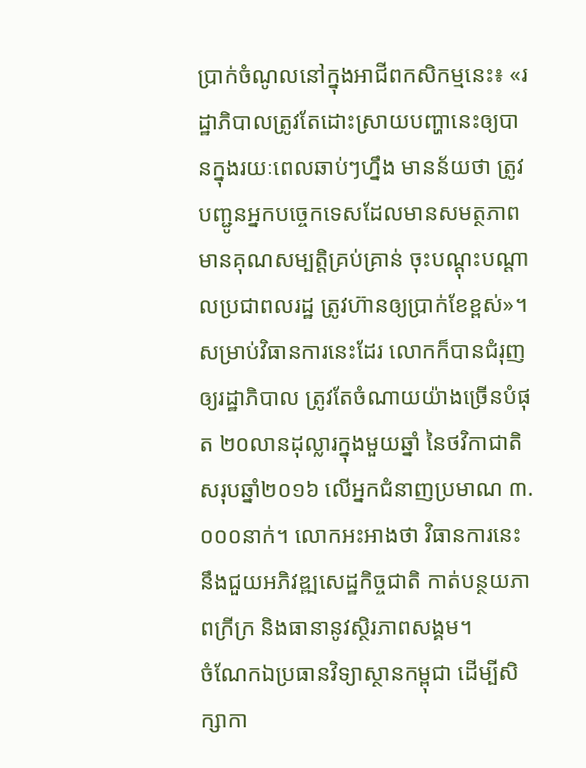ប្រាក់ចំណូលនៅក្នុងអាជីពកសិកម្មនេះ៖ «រដ្ឋាភិបាលត្រូវតែដោះស្រាយបញ្ហានេះឲ្យបានក្នុងរយៈពេលឆាប់ៗហ្នឹង មានន័យថា ត្រូវបញ្ជូនអ្នកបច្ចេកទេសដែលមានសមត្ថភាព មានគុណសម្បត្តិគ្រប់គ្រាន់ ចុះបណ្តុះបណ្តាលប្រជាពលរដ្ឋ ត្រូវហ៊ានឲ្យប្រាក់ខែខ្ពស់»។
សម្រាប់វិធានការនេះដែរ លោកក៏បានជំរុញឲ្យរដ្ឋាភិបាល ត្រូវតែចំណាយយ៉ាងច្រើនបំផុត ២០លានដុល្លារក្នុងមួយឆ្នាំ នៃថវិកាជាតិសរុបឆ្នាំ២០១៦ លើអ្នកជំនាញប្រមាណ ៣.០០០នាក់។ លោកអះអាងថា វិធានការនេះនឹងជួយអភិវឌ្ឍសេដ្ឋកិច្ចជាតិ កាត់បន្ថយភាពក្រីក្រ និងធានានូវស្ថិរភាពសង្គម។
ចំណែកឯប្រធានវិទ្យាស្ថានកម្ពុជា ដើម្បីសិក្សាកា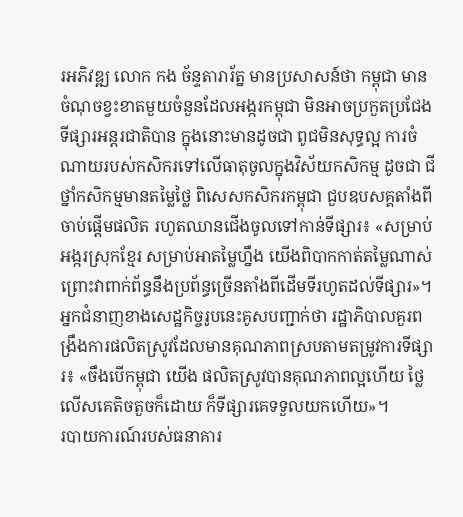រអភិវឌ្ឍ លោក កង ច័ន្ទតារារ័ត្ន មានប្រសាសន៍ថា កម្ពុជា មានចំណុចខ្វះខាតមួយចំនួនដែលអង្ករកម្ពុជា មិនអាចប្រកួតប្រជែងទីផ្សារអន្តរជាតិបាន ក្នុងនោះមានដូចជា ពូជមិនសុទ្ធល្អ ការចំណាយរបស់កសិករទៅលើធាតុចូលក្នុងវិស័យកសិកម្ម ដូចជា ជី ថ្នាំកសិកម្មមានតម្លៃថ្លៃ ពិសេសកសិករកម្ពុជា ជួបឧបសគ្គតាំងពីចាប់ផ្តើមផលិត រហូតឈានជើងចូលទៅកាន់ទីផ្សារ៖ «សម្រាប់អង្ករស្រុកខ្មែរ សម្រាប់អាតម្លៃហ្នឹង យើងពិបាកកាត់តម្លៃណាស់ ព្រោះវាពាក់ព័ន្ធនឹងប្រព័ន្ធច្រើនតាំងពីដើមទីរហូតដល់ទីផ្សារ»។
អ្នកជំនាញខាងសេដ្ឋកិច្ចរូបនេះគូសបញ្ជាក់ថា រដ្ឋាភិបាលគួរពង្រឹងការផលិតស្រូវដែលមានគុណភាពស្របតាមតម្រូវការទីផ្សារ៖ «ចឹងបើកម្ពុជា យើង ផលិតស្រូវបានគុណភាពល្អហើយ ថ្លៃលើសគេតិចតួចក៏ដោយ ក៏ទីផ្សារគេទទួលយកហើយ»។
របាយការណ៍របស់ធនាគារ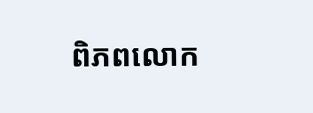ពិភពលោក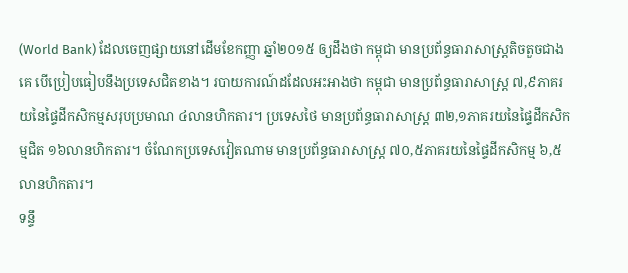(World Bank) ដែលចេញផ្សាយនៅដើមខែកញ្ញា ឆ្នាំ២០១៥ ឲ្យដឹងថា កម្ពុជា មានប្រព័ន្ធធារាសាស្ត្រតិចតួចជាងគេ បើប្រៀបធៀបនឹងប្រទេសជិតខាង។ របាយការណ៍ដដែលអះអាងថា កម្ពុជា មានប្រព័ន្ធធារាសាស្ត្រ ៧,៩ភាគរយនៃផ្ទៃដីកសិកម្មសរុបប្រមាណ ៤លានហិកតារ។ ប្រទេសថៃ មានប្រព័ន្ធធារាសាស្ត្រ ៣២,១ភាគរយនៃផ្ទៃដីកសិកម្មជិត ១៦លានហិកតារ។ ចំណែកប្រទេសវៀតណាម មានប្រព័ន្ធធារាសាស្ត្រ ៧០,៥ភាគរយនៃផ្ទៃដីកសិកម្ម ៦,៥លានហិកតារ។
ទន្ទឹ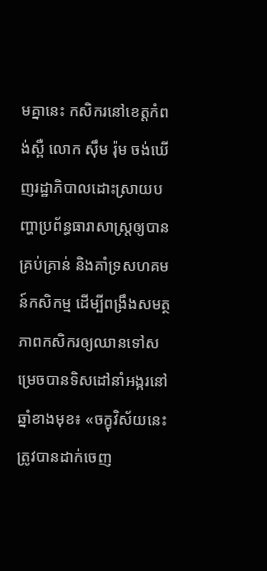មគ្នានេះ កសិករនៅខេត្តកំពង់ស្ពឺ លោក ស៊ឹម រ៉ុម ចង់ឃើញរដ្ឋាភិបាលដោះស្រាយបញ្ហាប្រព័ន្ធធារាសាស្ត្រឲ្យបានគ្រប់គ្រាន់ និងគាំទ្រសហគមន៍កសិកម្ម ដើម្បីពង្រឹងសមត្ថភាពកសិករឲ្យឈានទៅសម្រេចបានទិសដៅនាំអង្ករនៅឆ្នាំខាងមុខ៖ «ចក្ខុវិស័យនេះ ត្រូវបានដាក់ចេញ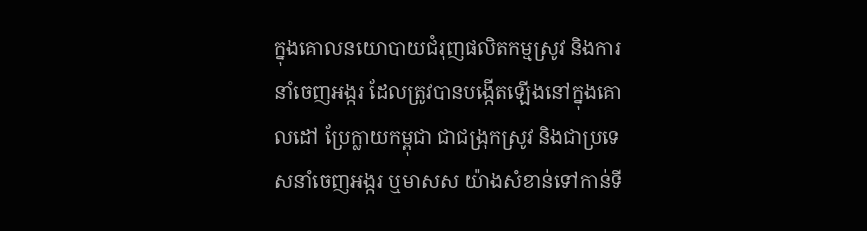ក្នុងគោលនយោបាយជំរុញផលិតកម្មស្រូវ និងការនាំចេញអង្ករ ដែលត្រូវបានបង្កើតឡើងនៅក្នុងគោលដៅ ប្រែក្លាយកម្ពុជា ជាជង្រុកស្រូវ និងជាប្រទេសនាំចេញអង្ករ ឬមាសស យ៉ាងសំខាន់ទៅកាន់ទី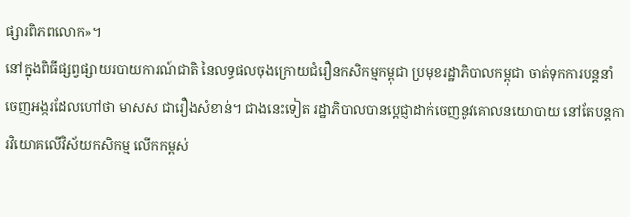ផ្សារពិភពលោក»។
នៅក្នុងពិធីផ្សព្វផ្សាយរបាយការណ៍ជាតិ នៃលទ្ធផលចុងក្រោយជំរឿនកសិកម្មកម្ពុជា ប្រមុខរដ្ឋាភិបាលកម្ពុជា ចាត់ទុកការបន្តនាំចេញអង្ករដែលហៅថា មាសស ជារឿងសំខាន់។ ជាងនេះទៀត រដ្ឋាភិបាលបានប្ដេជ្ញាដាក់ចេញនូវគោលនយោបាយ នៅតែបន្តការវិយោគលើវិស័យកសិកម្ម លើកកម្ពស់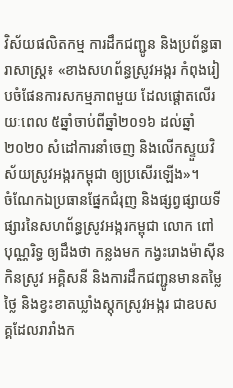វិស័យផលិតកម្ម ការដឹកជញ្ជូន និងប្រព័ន្ធធារាសាស្ត្រ៖ «ខាងសហព័ន្ធស្រូវអង្ករ កំពុងរៀបចំផែនការសកម្មភាពមួយ ដែលផ្ដោតលើរយៈពេល ៥ឆ្នាំចាប់ពីឆ្នាំ២០១៦ ដល់ឆ្នាំ២០២០ សំដៅការនាំចេញ និងលើកស្ទួយវិស័យស្រូវអង្ករកម្ពុជា ឲ្យប្រសើរឡើង»។
ចំណែកឯប្រធានផ្នែកជំរុញ និងផ្សព្វផ្សាយទីផ្សារនៃសហព័ន្ធស្រូវអង្ករកម្ពុជា លោក ពៅ បុណ្ណរិទ្ធ ឲ្យដឹងថា កន្លងមក កង្វះរោងម៉ាស៊ីនកិនស្រូវ អគ្គិសនី និងការដឹកជញ្ជូនមានតម្លៃថ្លៃ និងខ្វះខាតឃ្លាំងស្តុកស្រូវអង្ករ ជាឧបសគ្គដែលរារាំងក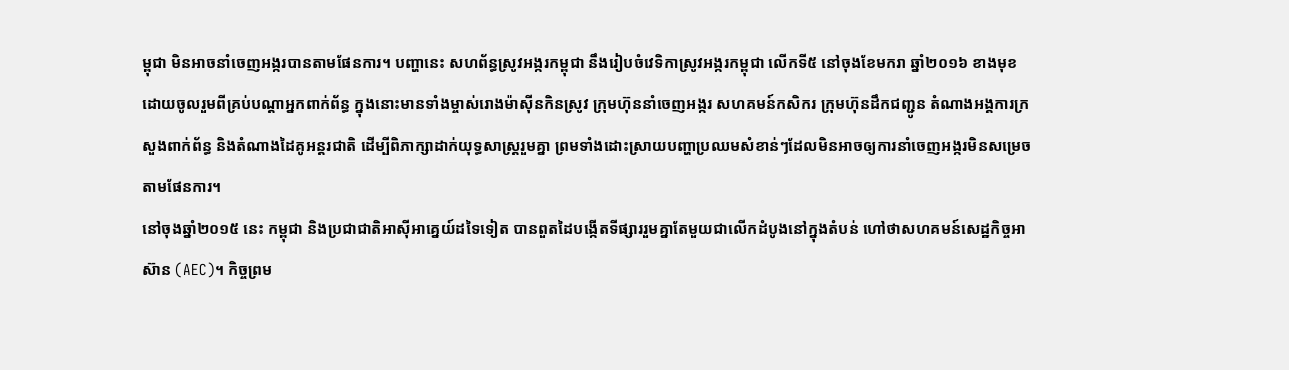ម្ពុជា មិនអាចនាំចេញអង្ករបានតាមផែនការ។ បញ្ហានេះ សហព័ន្ធស្រូវអង្ករកម្ពុជា នឹងរៀបចំវេទិកាស្រូវអង្ករកម្ពុជា លើកទី៥ នៅចុងខែមករា ឆ្នាំ២០១៦ ខាងមុខ ដោយចូលរួមពីគ្រប់បណ្ដាអ្នកពាក់ព័ន្ធ ក្នុងនោះមានទាំងម្ចាស់រោងម៉ាស៊ីនកិនស្រូវ ក្រុមហ៊ុននាំចេញអង្ករ សហគមន៍កសិករ ក្រុមហ៊ុនដឹកជញ្ជូន តំណាងអង្គការក្រសួងពាក់ព័ន្ធ និងតំណាងដៃគូអន្តរជាតិ ដើម្បីពិភាក្សាដាក់យុទ្ធសាស្ត្ររួមគ្នា ព្រមទាំងដោះស្រាយបញ្ហាប្រឈមសំខាន់ៗដែលមិនអាចឲ្យការនាំចេញអង្ករមិនសម្រេចតាមផែនការ។
នៅចុងឆ្នាំ២០១៥ នេះ កម្ពុជា និងប្រជាជាតិអាស៊ីអាគ្នេយ៍ដទៃទៀត បានពួតដៃបង្កើតទីផ្សាររួមគ្នាតែមួយជាលើកដំបូងនៅក្នុងតំបន់ ហៅថាសហគមន៍សេដ្ឋកិច្ចអាស៊ាន (AEC)។ កិច្ចព្រម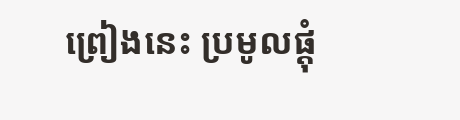ព្រៀងនេះ ប្រមូលផ្តុំ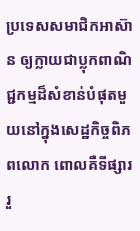ប្រទេសសមាជិកអាស៊ាន ឲ្យក្លាយជាប្លុកពាណិជ្ជកម្មដ៏សំខាន់បំផុតមួយនៅក្នុងសេដ្ឋកិច្ចពិភពលោក ពោលគឺទីផ្សាររួ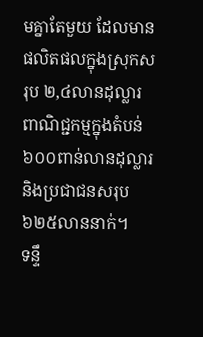មគ្នាតែមួយ ដែលមានផលិតផលក្នុងស្រុកសរុប ២,៤លានដុល្លារ ពាណិជ្ជកម្មក្នុងតំបន់ ៦០០ពាន់លានដុល្លារ និងប្រជាជនសរុប ៦២៥លាននាក់។
ទន្ទឹ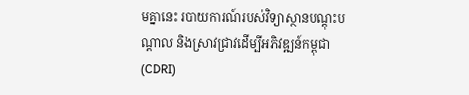មគ្នានេះ របាយការណ៍របស់វិទ្យាស្ថានបណ្តុះបណ្តាល និងស្រាវជ្រាវដើម្បីអភិវឌ្ឍន៍កម្ពុជា (CDRI)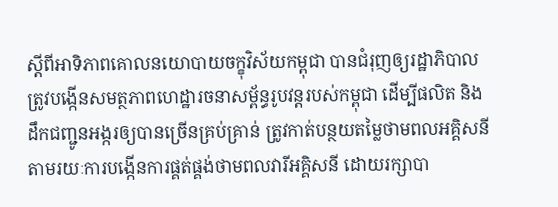ស្ដីពីអាទិភាពគោលនយោបាយចក្ខុវិស័យកម្ពុជា បានជំរុញឲ្យរដ្ឋាភិបាល ត្រូវបង្កើនសមត្ថភាពហេដ្ឋារចនាសម្ព័ន្ធរូបវន្តរបស់កម្ពុជា ដើម្បីផលិត និងដឹកជញ្ជូនអង្ករឲ្យបានច្រើនគ្រប់គ្រាន់ ត្រូវកាត់បន្ថយតម្លៃថាមពលអគ្គិសនី តាមរយៈការបង្កើនការផ្គត់ផ្គង់ថាមពលវារីអគ្គិសនី ដោយរក្សាបា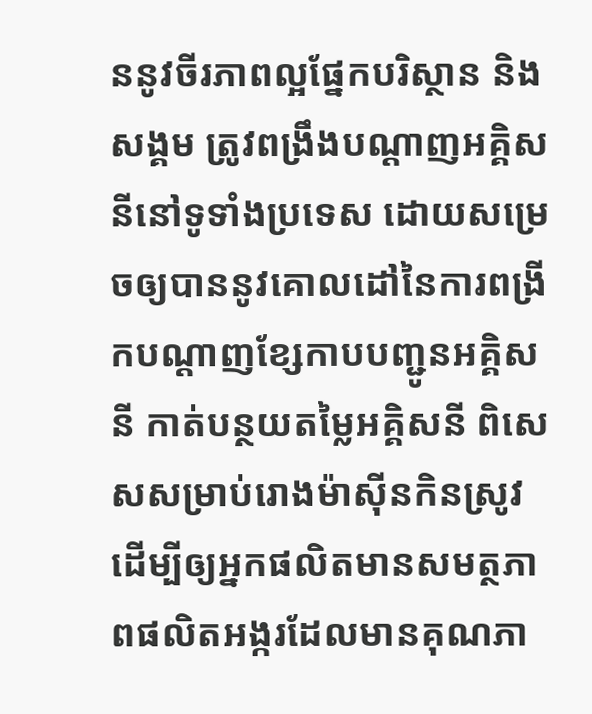ននូវចីរភាពល្អផ្នែកបរិស្ថាន និងសង្គម ត្រូវពង្រឹងបណ្ដាញអគ្គិសនីនៅទូទាំងប្រទេស ដោយសម្រេចឲ្យបាននូវគោលដៅនៃការពង្រីកបណ្ដាញខ្សែកាបបញ្ជូនអគ្គិសនី កាត់បន្ថយតម្លៃអគ្គិសនី ពិសេសសម្រាប់រោងម៉ាស៊ីនកិនស្រូវ ដើម្បីឲ្យអ្នកផលិតមានសមត្ថភាពផលិតអង្ករដែលមានគុណភា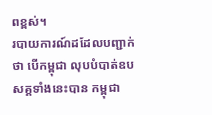ពខ្ពស់។
របាយការណ៍ដដែលបញ្ជាក់ថា បើកម្ពុជា លុបបំបាត់ឧបសគ្គទាំងនេះបាន កម្ពុជា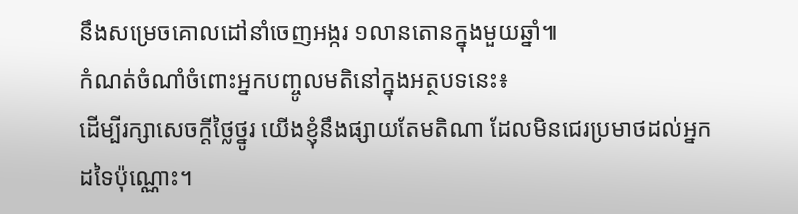នឹងសម្រេចគោលដៅនាំចេញអង្ករ ១លានតោនក្នុងមួយឆ្នាំ៕
កំណត់ចំណាំចំពោះអ្នកបញ្ចូលមតិនៅក្នុងអត្ថបទនេះ៖
ដើម្បីរក្សាសេចក្ដីថ្លៃថ្នូរ យើងខ្ញុំនឹងផ្សាយតែមតិណា ដែលមិនជេរប្រមាថដល់អ្នកដទៃប៉ុណ្ណោះ។